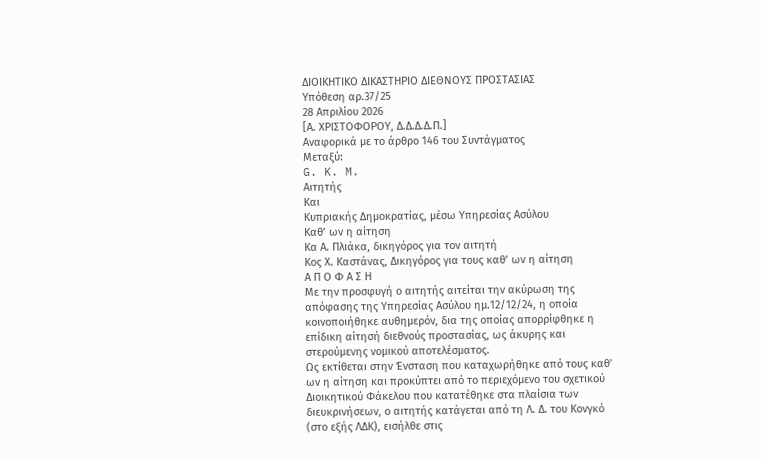ΔΙΟΙΚΗΤΙΚΟ ΔΙΚΑΣΤΗΡΙΟ ΔΙΕΘΝΟΥΣ ΠΡΟΣΤΑΣΙΑΣ
Υπόθεση αρ.37/25
28 Απριλίου 2026
[Α. ΧΡΙΣΤΟΦΟΡΟΥ, Δ.Δ.Δ.Δ.Π.]
Αναφορικά με το άρθρο 146 του Συντάγματος
Μεταξύ:
G. K. M.
Αιτητής
Και
Κυπριακής Δημοκρατίας, μέσω Υπηρεσίας Ασύλου
Καθ’ ων η αίτηση
Κα Α. Πλιάκα, δικηγόρος για τον αιτητή
Κος Χ. Καστάνας, Δικηγόρος για τους καθ’ ων η αίτηση
Α Π Ο Φ Α Σ Η
Με την προσφυγή ο αιτητής αιτείται την ακύρωση της απόφασης της Υπηρεσίας Ασύλου ημ.12/12/24, η οποία κοινοποιήθηκε αυθημερόν, δια της οποίας απορρίφθηκε η επίδικη αίτησή διεθνούς προστασίας, ως άκυρης και στερούμενης νομικού αποτελέσματος.
Ως εκτίθεται στην Ένσταση που καταχωρήθηκε από τους καθ' ων η αίτηση και προκύπτει από το περιεχόμενο του σχετικού Διοικητικού Φάκελου που κατατέθηκε στα πλαίσια των διευκρινήσεων, ο αιτητής κατάγεται από τη Λ. Δ. του Κονγκό (στο εξής ΛΔΚ), εισήλθε στις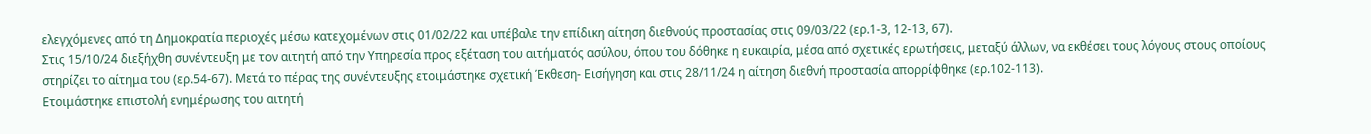ελεγχόμενες από τη Δημοκρατία περιοχές μέσω κατεχομένων στις 01/02/22 και υπέβαλε την επίδικη αίτηση διεθνούς προστασίας στις 09/03/22 (ερ.1-3, 12-13, 67).
Στις 15/10/24 διεξήχθη συνέντευξη με τον αιτητή από την Υπηρεσία προς εξέταση του αιτήματός ασύλου, όπου του δόθηκε η ευκαιρία, μέσα από σχετικές ερωτήσεις, μεταξύ άλλων, να εκθέσει τους λόγους στους οποίους στηρίζει το αίτημα του (ερ.54-67). Μετά το πέρας της συνέντευξης ετοιμάστηκε σχετική Έκθεση- Εισήγηση και στις 28/11/24 η αίτηση διεθνή προστασία απορρίφθηκε (ερ.102-113).
Ετοιμάστηκε επιστολή ενημέρωσης του αιτητή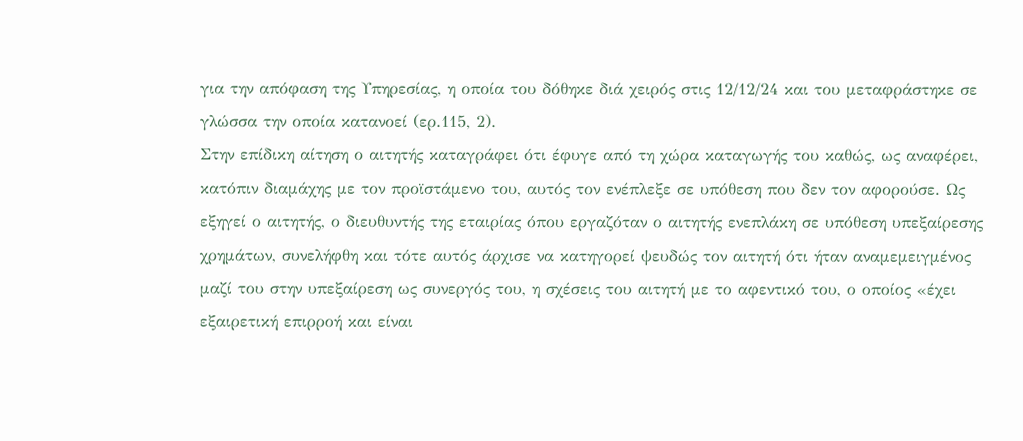για την απόφαση της Υπηρεσίας, η οποία του δόθηκε διά χειρός στις 12/12/24 και του μεταφράστηκε σε γλώσσα την οποία κατανοεί (ερ.115, 2).
Στην επίδικη αίτηση ο αιτητής καταγράφει ότι έφυγε από τη χώρα καταγωγής του καθώς, ως αναφέρει, κατόπιν διαμάχης με τον προϊστάμενο του, αυτός τον ενέπλεξε σε υπόθεση που δεν τον αφορούσε. Ως εξηγεί ο αιτητής, ο διευθυντής της εταιρίας όπου εργαζόταν ο αιτητής ενεπλάκη σε υπόθεση υπεξαίρεσης χρημάτων, συνελήφθη και τότε αυτός άρχισε να κατηγορεί ψευδώς τον αιτητή ότι ήταν αναμεμειγμένος μαζί του στην υπεξαίρεση ως συνεργός του, η σχέσεις του αιτητή με το αφεντικό του, ο οποίος «έχει εξαιρετική επιρροή και είναι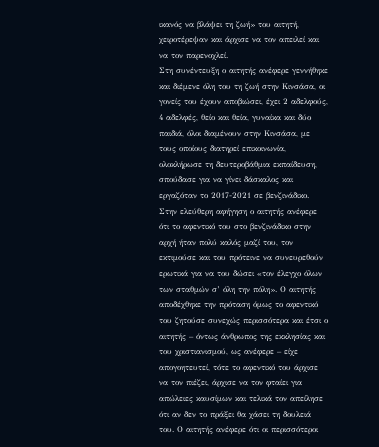ικανός να βλάψει τη ζωή» του αιτητή, χειροτέρεψαν και άρχισε να τον απειλεί και να τον παρενοχλεί.
Στη συνέντευξη ο αιτητής ανέφερε γεννήθηκε και διέμενε όλη του τη ζωή στην Κινσάσα, οι γονείς του έχουν αποβιώσει, έχει 2 αδελφούς, 4 αδελφές, θείο και θεία, γυναίκα και δύο παιδιά, όλοι διαμένουν στην Κινσάσα, με τους οποίους διατηρεί επικοινωνία, ολοκλήρωσε τη δευτεροβάθμια εκπαίδευση, σπούδασε για να γίνει δάσκαλος και εργαζόταν το 2017-2021 σε βενζινάδικο.
Στην ελεύθερη αφήγηση ο αιτητής ανέφερε ότι το αφεντικό του στο βενζινάδικο στην αρχή ήταν πολύ καλός μαζί του, τον εκτιμούσε και του πρότεινε να συνευρεθούν ερωτικά για να του δώσει «τον έλεγχο όλων των σταθμών σ’ όλη την πόλη». Ο αιτητής αποδέχθηκε την πρόταση όμως το αφεντικό του ζητούσε συνεχώς περισσότερα και έτσι ο αιτητής – όντως άνθρωπος της εκκλησίας και του χριστιανισμού, ως ανέφερε – είχε απογοητευτεί, τότε το αφεντικό του άρχισε να τον πιέζει, άρχισε να τον φταίει για απώλειες καυσίμων και τελικά τον απείλησε ότι αν δεν το πράξει θα χάσει τη δουλειά του. Ο αιτητής ανέφερε ότι οι περισσότεροι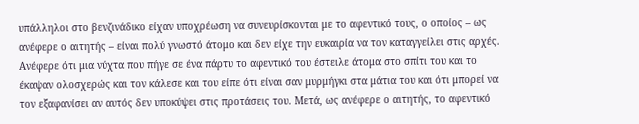υπάλληλοι στο βενζινάδικο είχαν υποχρέωση να συνευρίσκονται με το αφεντικό τους, ο οποίος – ως ανέφερε ο αιτητής – είναι πολύ γνωστό άτομο και δεν είχε την ευκαιρία να τον καταγγείλει στις αρχές. Ανέφερε ότι μια νύχτα που πήγε σε ένα πάρτυ το αφεντικό του έστειλε άτομα στο σπίτι του και το έκαψαν ολοσχερώς και τον κάλεσε και του είπε ότι είναι σαν μυρμήγκι στα μάτια του και ότι μπορεί να τον εξαφανίσει αν αυτός δεν υποκύψει στις προτάσεις του. Μετά, ως ανέφερε ο αιτητής, το αφεντικό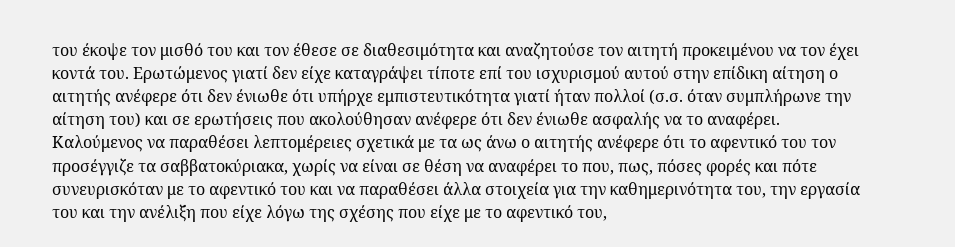του έκοψε τον μισθό του και τον έθεσε σε διαθεσιμότητα και αναζητούσε τον αιτητή προκειμένου να τον έχει κοντά του. Ερωτώμενος γιατί δεν είχε καταγράψει τίποτε επί του ισχυρισμού αυτού στην επίδικη αίτηση ο αιτητής ανέφερε ότι δεν ένιωθε ότι υπήρχε εμπιστευτικότητα γιατί ήταν πολλοί (σ.σ. όταν συμπλήρωνε την αίτηση του) και σε ερωτήσεις που ακολούθησαν ανέφερε ότι δεν ένιωθε ασφαλής να το αναφέρει.
Καλούμενος να παραθέσει λεπτομέρειες σχετικά με τα ως άνω ο αιτητής ανέφερε ότι το αφεντικό του τον προσέγγιζε τα σαββατοκύριακα, χωρίς να είναι σε θέση να αναφέρει το που, πως, πόσες φορές και πότε συνευρισκόταν με το αφεντικό του και να παραθέσει άλλα στοιχεία για την καθημερινότητα του, την εργασία του και την ανέλιξη που είχε λόγω της σχέσης που είχε με το αφεντικό του,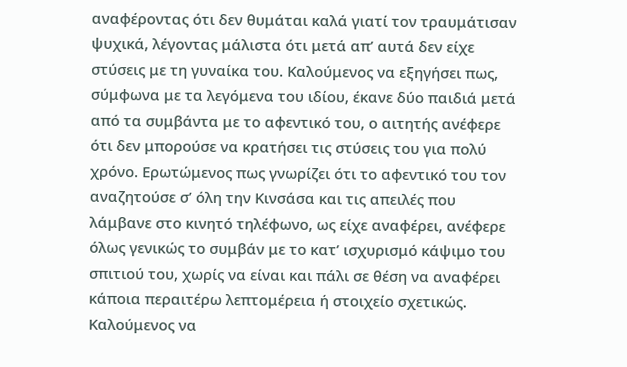αναφέροντας ότι δεν θυμάται καλά γιατί τον τραυμάτισαν ψυχικά, λέγοντας μάλιστα ότι μετά απ’ αυτά δεν είχε στύσεις με τη γυναίκα του. Καλούμενος να εξηγήσει πως, σύμφωνα με τα λεγόμενα του ιδίου, έκανε δύο παιδιά μετά από τα συμβάντα με το αφεντικό του, ο αιτητής ανέφερε ότι δεν μπορούσε να κρατήσει τις στύσεις του για πολύ χρόνο. Ερωτώμενος πως γνωρίζει ότι το αφεντικό του τον αναζητούσε σ’ όλη την Κινσάσα και τις απειλές που λάμβανε στο κινητό τηλέφωνο, ως είχε αναφέρει, ανέφερε όλως γενικώς το συμβάν με το κατ’ ισχυρισμό κάψιμο του σπιτιού του, χωρίς να είναι και πάλι σε θέση να αναφέρει κάποια περαιτέρω λεπτομέρεια ή στοιχείο σχετικώς. Καλούμενος να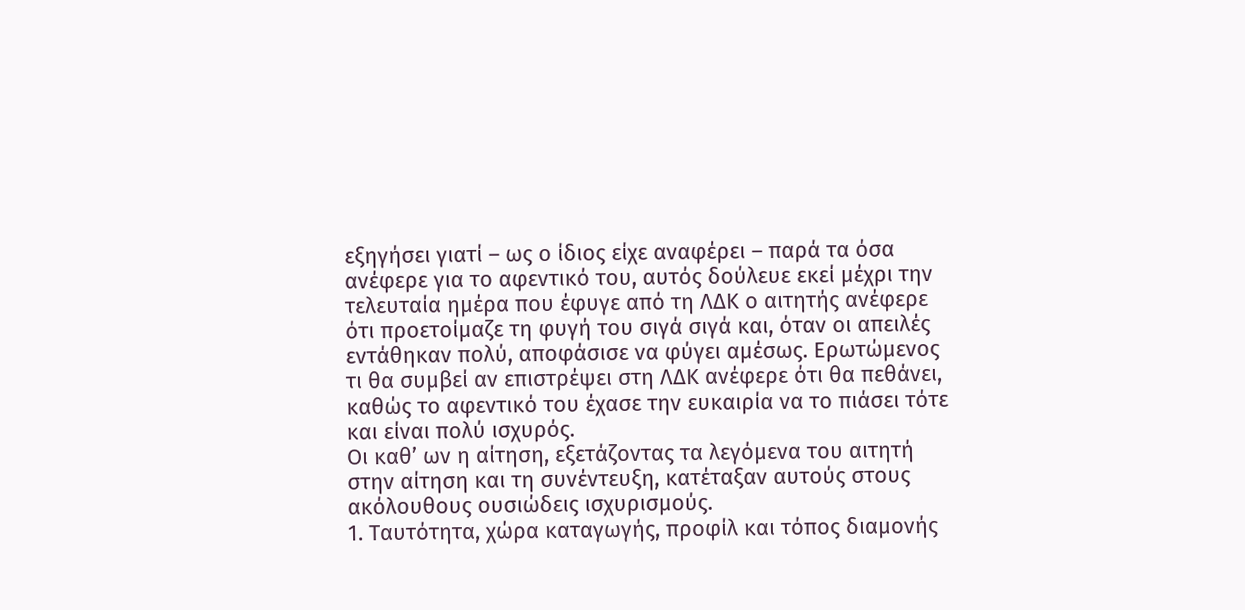εξηγήσει γιατί – ως ο ίδιος είχε αναφέρει – παρά τα όσα ανέφερε για το αφεντικό του, αυτός δούλευε εκεί μέχρι την τελευταία ημέρα που έφυγε από τη ΛΔΚ ο αιτητής ανέφερε ότι προετοίμαζε τη φυγή του σιγά σιγά και, όταν οι απειλές εντάθηκαν πολύ, αποφάσισε να φύγει αμέσως. Ερωτώμενος τι θα συμβεί αν επιστρέψει στη ΛΔΚ ανέφερε ότι θα πεθάνει, καθώς το αφεντικό του έχασε την ευκαιρία να το πιάσει τότε και είναι πολύ ισχυρός.
Οι καθ’ ων η αίτηση, εξετάζοντας τα λεγόμενα του αιτητή στην αίτηση και τη συνέντευξη, κατέταξαν αυτούς στους ακόλουθους ουσιώδεις ισχυρισμούς.
1. Ταυτότητα, χώρα καταγωγής, προφίλ και τόπος διαμονής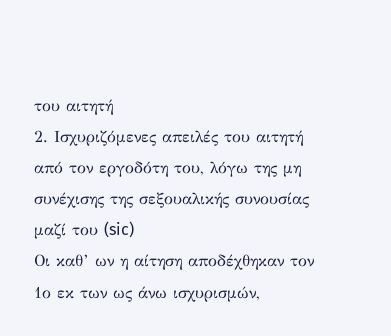του αιτητή
2. Ισχυριζόμενες απειλές του αιτητή από τον εργοδότη του, λόγω της μη συνέχισης της σεξουαλικής συνουσίας μαζί του (sic)
Οι καθ’ ων η αίτηση αποδέχθηκαν τον 1ο εκ των ως άνω ισχυρισμών,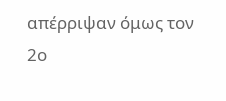απέρριψαν όμως τον 2ο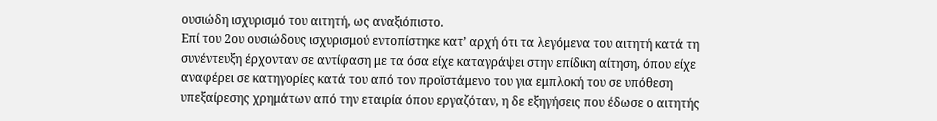ουσιώδη ισχυρισμό του αιτητή, ως αναξιόπιστο.
Επί του 2ου ουσιώδους ισχυρισμού εντοπίστηκε κατ’ αρχή ότι τα λεγόμενα του αιτητή κατά τη συνέντευξη έρχονταν σε αντίφαση με τα όσα είχε καταγράψει στην επίδικη αίτηση, όπου είχε αναφέρει σε κατηγορίες κατά του από τον προϊστάμενο του για εμπλοκή του σε υπόθεση υπεξαίρεσης χρημάτων από την εταιρία όπου εργαζόταν, η δε εξηγήσεις που έδωσε ο αιτητής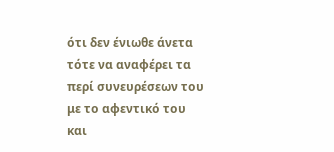ότι δεν ένιωθε άνετα τότε να αναφέρει τα περί συνευρέσεων του με το αφεντικό του και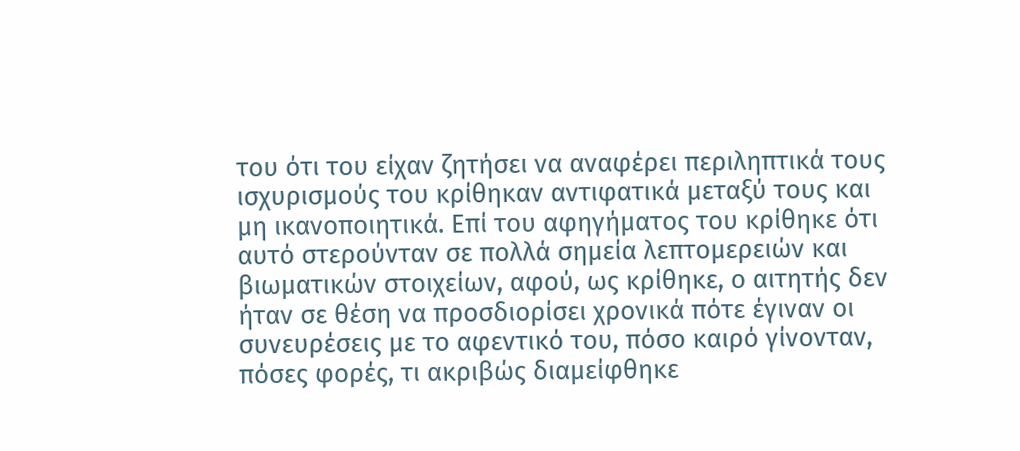του ότι του είχαν ζητήσει να αναφέρει περιληπτικά τους ισχυρισμούς του κρίθηκαν αντιφατικά μεταξύ τους και μη ικανοποιητικά. Επί του αφηγήματος του κρίθηκε ότι αυτό στερούνταν σε πολλά σημεία λεπτομερειών και βιωματικών στοιχείων, αφού, ως κρίθηκε, ο αιτητής δεν ήταν σε θέση να προσδιορίσει χρονικά πότε έγιναν οι συνευρέσεις με το αφεντικό του, πόσο καιρό γίνονταν, πόσες φορές, τι ακριβώς διαμείφθηκε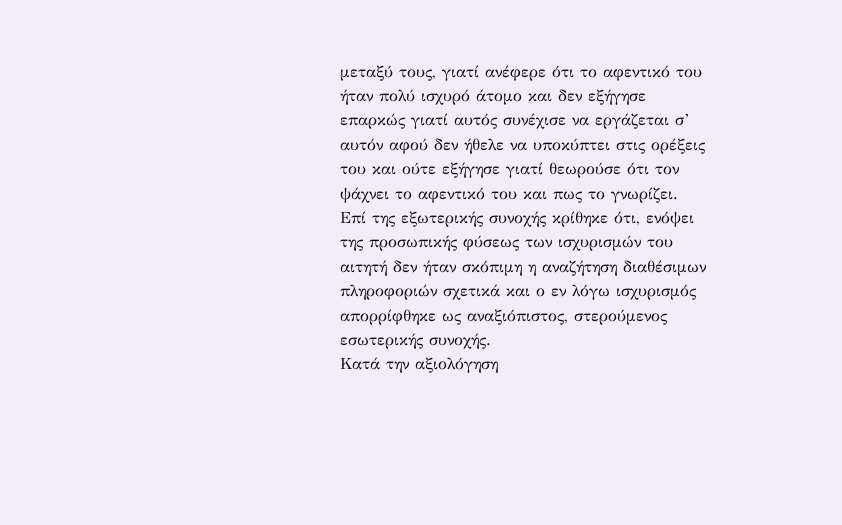μεταξύ τους, γιατί ανέφερε ότι το αφεντικό του ήταν πολύ ισχυρό άτομο και δεν εξήγησε επαρκώς γιατί αυτός συνέχισε να εργάζεται σ’ αυτόν αφού δεν ήθελε να υποκύπτει στις ορέξεις του και ούτε εξήγησε γιατί θεωρούσε ότι τον ψάχνει το αφεντικό του και πως το γνωρίζει. Επί της εξωτερικής συνοχής κρίθηκε ότι, ενόψει της προσωπικής φύσεως των ισχυρισμών του αιτητή δεν ήταν σκόπιμη η αναζήτηση διαθέσιμων πληροφοριών σχετικά και ο εν λόγω ισχυρισμός απορρίφθηκε ως αναξιόπιστος, στερούμενος εσωτερικής συνοχής.
Κατά την αξιολόγηση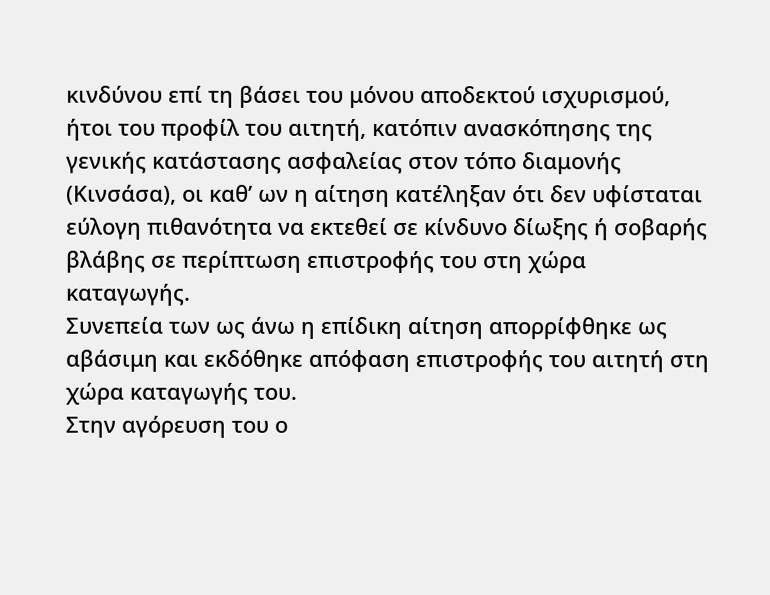κινδύνου επί τη βάσει του μόνου αποδεκτού ισχυρισμού, ήτοι του προφίλ του αιτητή, κατόπιν ανασκόπησης της γενικής κατάστασης ασφαλείας στον τόπο διαμονής (Κινσάσα), οι καθ’ ων η αίτηση κατέληξαν ότι δεν υφίσταται εύλογη πιθανότητα να εκτεθεί σε κίνδυνο δίωξης ή σοβαρής βλάβης σε περίπτωση επιστροφής του στη χώρα καταγωγής.
Συνεπεία των ως άνω η επίδικη αίτηση απορρίφθηκε ως αβάσιμη και εκδόθηκε απόφαση επιστροφής του αιτητή στη χώρα καταγωγής του.
Στην αγόρευση του ο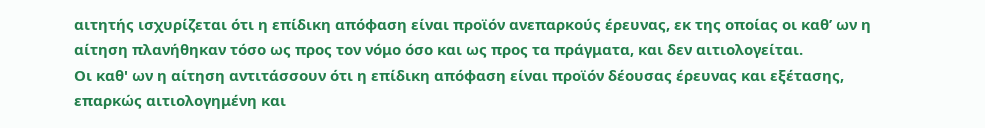αιτητής ισχυρίζεται ότι η επίδικη απόφαση είναι προϊόν ανεπαρκούς έρευνας, εκ της οποίας οι καθ’ ων η αίτηση πλανήθηκαν τόσο ως προς τον νόμο όσο και ως προς τα πράγματα, και δεν αιτιολογείται.
Οι καθ' ων η αίτηση αντιτάσσουν ότι η επίδικη απόφαση είναι προϊόν δέουσας έρευνας και εξέτασης, επαρκώς αιτιολογημένη και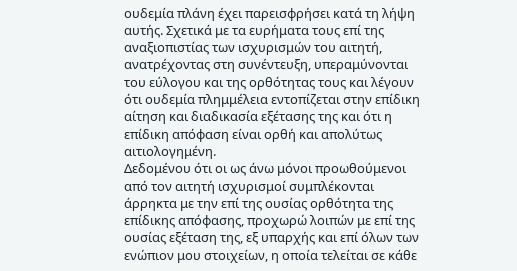ουδεμία πλάνη έχει παρεισφρήσει κατά τη λήψη αυτής. Σχετικά με τα ευρήματα τους επί της αναξιοπιστίας των ισχυρισμών του αιτητή, ανατρέχοντας στη συνέντευξη, υπεραμύνονται του εύλογου και της ορθότητας τους και λέγουν ότι ουδεμία πλημμέλεια εντοπίζεται στην επίδικη αίτηση και διαδικασία εξέτασης της και ότι η επίδικη απόφαση είναι ορθή και απολύτως αιτιολογημένη.
Δεδομένου ότι οι ως άνω μόνοι προωθούμενοι από τον αιτητή ισχυρισμοί συμπλέκονται άρρηκτα με την επί της ουσίας ορθότητα της επίδικης απόφασης, προχωρώ λοιπών με επί της ουσίας εξέταση της, εξ υπαρχής και επί όλων των ενώπιον μου στοιχείων, η οποία τελείται σε κάθε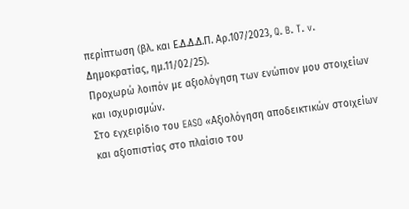περίπτωση (βλ. και Ε.Δ.Δ.Δ.Π. Αρ.107/2023, Q. B. T. v. Δημοκρατίας, ημ.11/02/25).
Προχωρώ λοιπόν με αξιολόγηση των ενώπιον μου στοιχείων και ισχυρισμών.
Στο εγχειρίδιο του EASO «Αξιολόγηση αποδεικτικών στοιχείων και αξιοπιστίας στο πλαίσιο του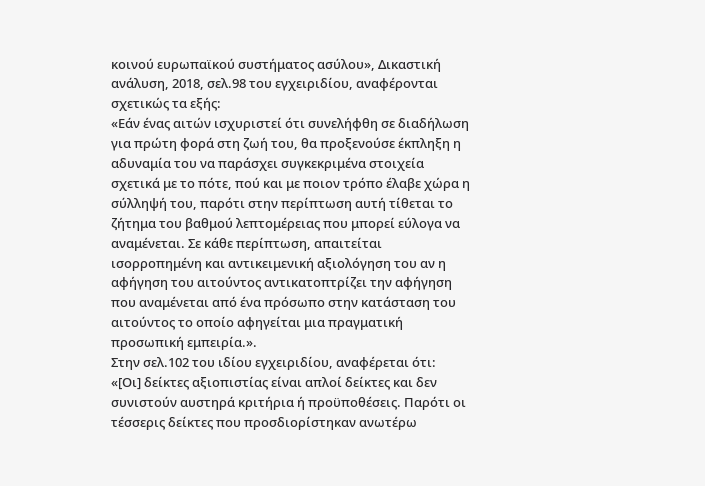κοινού ευρωπαϊκού συστήματος ασύλου», Δικαστική ανάλυση, 2018, σελ.98 του εγχειριδίου, αναφέρονται σχετικώς τα εξής:
«Εάν ένας αιτών ισχυριστεί ότι συνελήφθη σε διαδήλωση για πρώτη φορά στη ζωή του, θα προξενούσε έκπληξη η αδυναμία του να παράσχει συγκεκριμένα στοιχεία σχετικά με το πότε, πού και με ποιον τρόπο έλαβε χώρα η σύλληψή του, παρότι στην περίπτωση αυτή τίθεται το ζήτημα του βαθμού λεπτομέρειας που μπορεί εύλογα να αναμένεται. Σε κάθε περίπτωση, απαιτείται ισορροπημένη και αντικειμενική αξιολόγηση του αν η αφήγηση του αιτούντος αντικατοπτρίζει την αφήγηση που αναμένεται από ένα πρόσωπο στην κατάσταση του αιτούντος το οποίο αφηγείται μια πραγματική προσωπική εμπειρία.».
Στην σελ.102 του ιδίου εγχειριδίου, αναφέρεται ότι:
«[Οι] δείκτες αξιοπιστίας είναι απλοί δείκτες και δεν συνιστούν αυστηρά κριτήρια ή προϋποθέσεις. Παρότι οι τέσσερις δείκτες που προσδιορίστηκαν ανωτέρω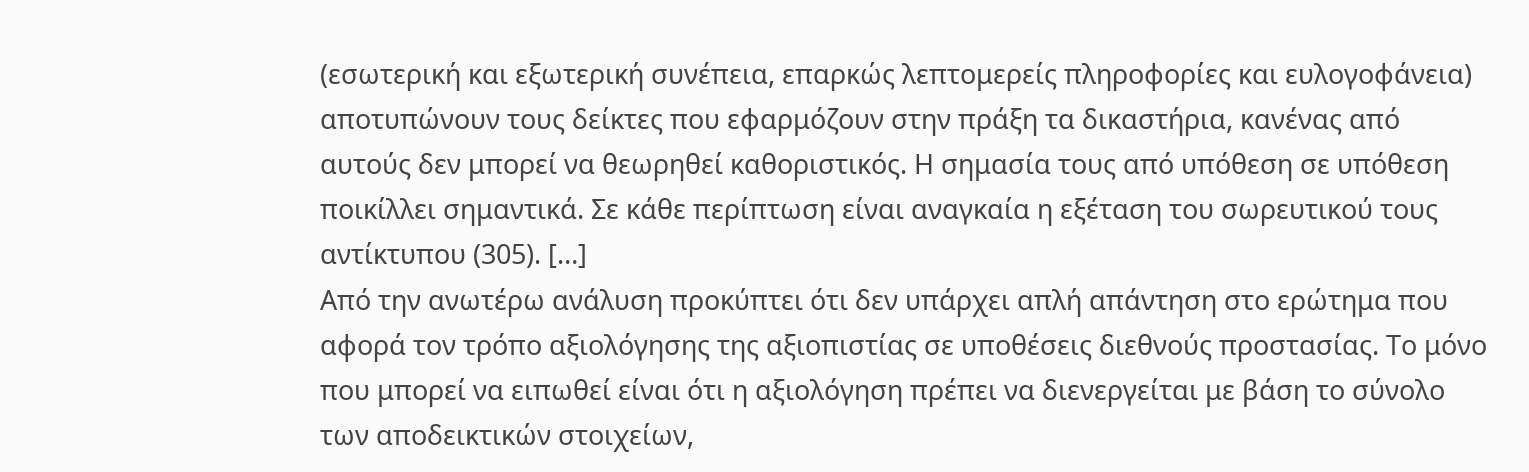(εσωτερική και εξωτερική συνέπεια, επαρκώς λεπτομερείς πληροφορίες και ευλογοφάνεια) αποτυπώνουν τους δείκτες που εφαρμόζουν στην πράξη τα δικαστήρια, κανένας από αυτούς δεν μπορεί να θεωρηθεί καθοριστικός. Η σημασία τους από υπόθεση σε υπόθεση ποικίλλει σημαντικά. Σε κάθε περίπτωση είναι αναγκαία η εξέταση του σωρευτικού τους αντίκτυπου (305). […]
Από την ανωτέρω ανάλυση προκύπτει ότι δεν υπάρχει απλή απάντηση στο ερώτημα που αφορά τον τρόπο αξιολόγησης της αξιοπιστίας σε υποθέσεις διεθνούς προστασίας. Το μόνο που μπορεί να ειπωθεί είναι ότι η αξιολόγηση πρέπει να διενεργείται με βάση το σύνολο των αποδεικτικών στοιχείων,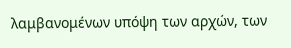λαμβανομένων υπόψη των αρχών, των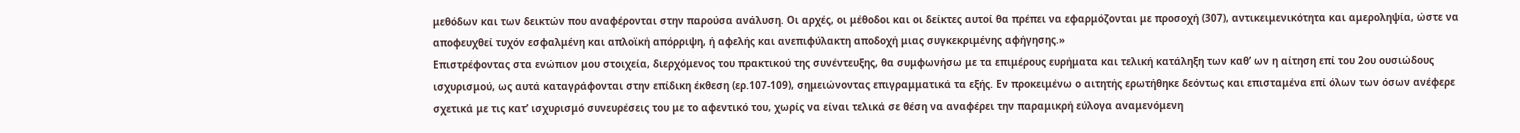μεθόδων και των δεικτών που αναφέρονται στην παρούσα ανάλυση. Οι αρχές, οι μέθοδοι και οι δείκτες αυτοί θα πρέπει να εφαρμόζονται με προσοχή (307), αντικειμενικότητα και αμεροληψία, ώστε να αποφευχθεί τυχόν εσφαλμένη και απλοϊκή απόρριψη, ή αφελής και ανεπιφύλακτη αποδοχή μιας συγκεκριμένης αφήγησης.»
Επιστρέφοντας στα ενώπιον μου στοιχεία, διερχόμενος του πρακτικού της συνέντευξης, θα συμφωνήσω με τα επιμέρους ευρήματα και τελική κατάληξη των καθ’ ων η αίτηση επί του 2ου ουσιώδους ισχυρισμού, ως αυτά καταγράφονται στην επίδικη έκθεση (ερ.107-109), σημειώνοντας επιγραμματικά τα εξής. Εν προκειμένω ο αιτητής ερωτήθηκε δεόντως και επισταμένα επί όλων των όσων ανέφερε σχετικά με τις κατ’ ισχυρισμό συνευρέσεις του με το αφεντικό του, χωρίς να είναι τελικά σε θέση να αναφέρει την παραμικρή εύλογα αναμενόμενη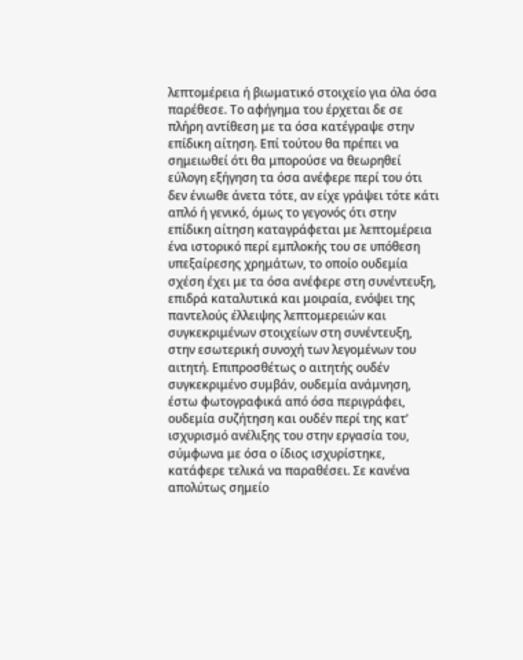λεπτομέρεια ή βιωματικό στοιχείο για όλα όσα παρέθεσε. Το αφήγημα του έρχεται δε σε πλήρη αντίθεση με τα όσα κατέγραψε στην επίδικη αίτηση. Επί τούτου θα πρέπει να σημειωθεί ότι θα μπορούσε να θεωρηθεί εύλογη εξήγηση τα όσα ανέφερε περί του ότι δεν ένιωθε άνετα τότε, αν είχε γράψει τότε κάτι απλό ή γενικό, όμως το γεγονός ότι στην επίδικη αίτηση καταγράφεται με λεπτομέρεια ένα ιστορικό περί εμπλοκής του σε υπόθεση υπεξαίρεσης χρημάτων, το οποίο ουδεμία σχέση έχει με τα όσα ανέφερε στη συνέντευξη, επιδρά καταλυτικά και μοιραία, ενόψει της παντελούς έλλειψης λεπτομερειών και συγκεκριμένων στοιχείων στη συνέντευξη, στην εσωτερική συνοχή των λεγομένων του αιτητή. Επιπροσθέτως ο αιτητής ουδέν συγκεκριμένο συμβάν, ουδεμία ανάμνηση, έστω φωτογραφικά από όσα περιγράφει, ουδεμία συζήτηση και ουδέν περί της κατ’ ισχυρισμό ανέλιξης του στην εργασία του, σύμφωνα με όσα ο ίδιος ισχυρίστηκε, κατάφερε τελικά να παραθέσει. Σε κανένα απολύτως σημείο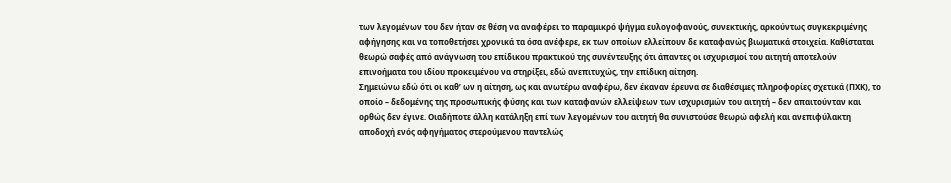των λεγομένων του δεν ήταν σε θέση να αναφέρει το παραμικρό ψήγμα ευλογοφανούς, συνεκτικής, αρκούντως συγκεκριμένης αφήγησης και να τοποθετήσει χρονικά τα όσα ανέφερε, εκ των οποίων ελλείπουν δε καταφανώς βιωματικά στοιχεία. Καθίσταται θεωρώ σαφές από ανάγνωση του επίδικου πρακτικού της συνέντευξης ότι άπαντες οι ισχυρισμοί του αιτητή αποτελούν επινοήματα του ιδίου προκειμένου να στηρίξει, εδώ ανεπιτυχώς, την επίδικη αίτηση.
Σημειώνω εδώ ότι οι καθ’ ων η αίτηση, ως και ανωτέρω αναφέρω, δεν έκαναν έρευνα σε διαθέσιμες πληροφορίες σχετικά (ΠΧΚ), το οποίο – δεδομένης της προσωπικής φύσης και των καταφανών ελλείψεων των ισχυρισμών του αιτητή – δεν απαιτούνταν και ορθώς δεν έγινε. Οιαδήποτε άλλη κατάληξη επί των λεγομένων του αιτητή θα συνιστούσε θεωρώ αφελή και ανεπιφύλακτη αποδοχή ενός αφηγήματος στερούμενου παντελώς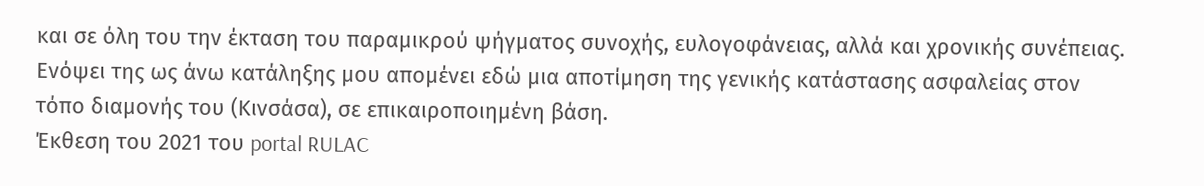και σε όλη του την έκταση του παραμικρού ψήγματος συνοχής, ευλογοφάνειας, αλλά και χρονικής συνέπειας.
Ενόψει της ως άνω κατάληξης μου απομένει εδώ μια αποτίμηση της γενικής κατάστασης ασφαλείας στον τόπο διαμονής του (Κινσάσα), σε επικαιροποιημένη βάση.
Έκθεση του 2021 του portal RULAC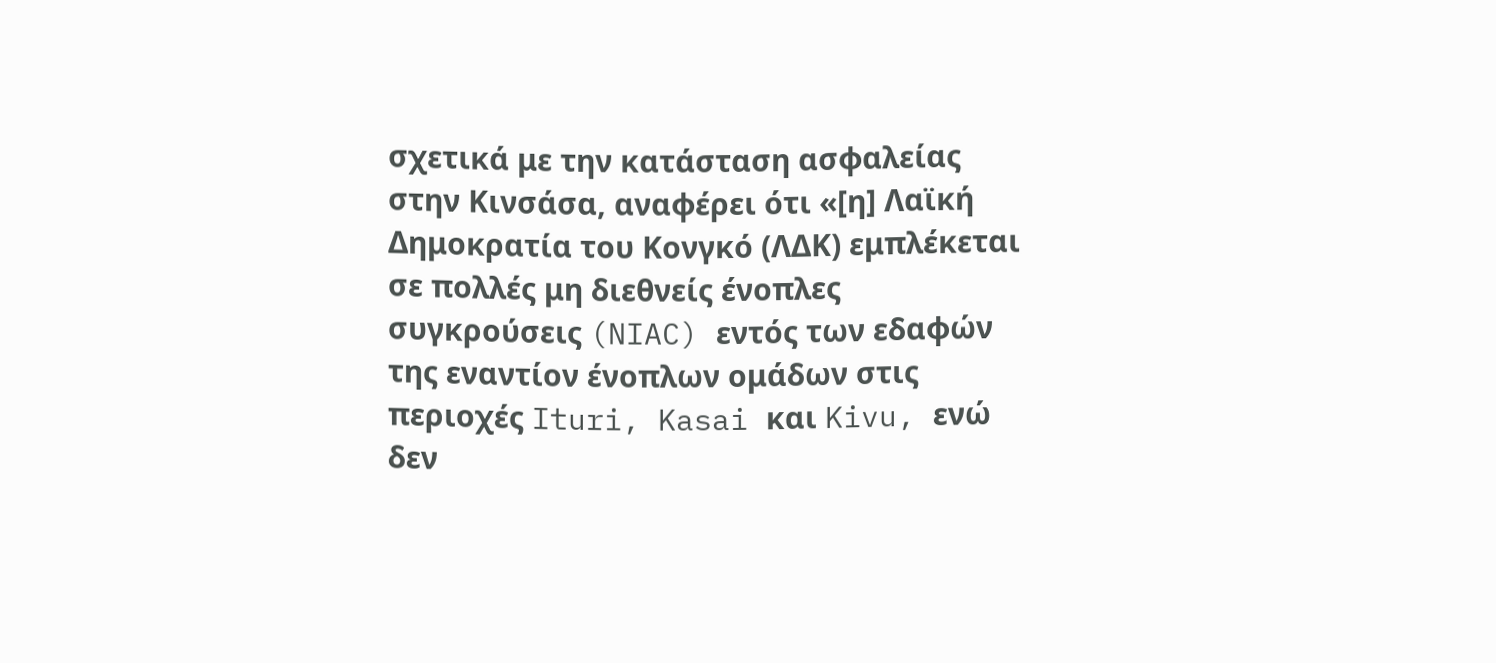σχετικά με την κατάσταση ασφαλείας στην Κινσάσα, αναφέρει ότι «[η] Λαϊκή Δημοκρατία του Κονγκό (ΛΔΚ) εμπλέκεται σε πολλές μη διεθνείς ένοπλες συγκρούσεις (NIAC) εντός των εδαφών της εναντίον ένοπλων ομάδων στις περιοχές Ituri, Kasai και Kivu, ενώ δεν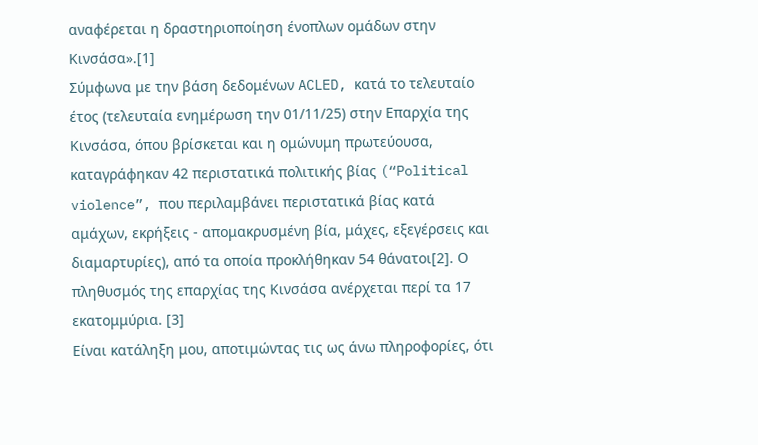αναφέρεται η δραστηριοποίηση ένοπλων ομάδων στην Κινσάσα».[1]
Σύμφωνα με την βάση δεδομένων ACLED, κατά το τελευταίο έτος (τελευταία ενημέρωση την 01/11/25) στην Επαρχία της Κινσάσα, όπου βρίσκεται και η ομώνυμη πρωτεύουσα, καταγράφηκαν 42 περιστατικά πολιτικής βίας (“Political violence”, που περιλαμβάνει περιστατικά βίας κατά αμάχων, εκρήξεις - απομακρυσμένη βία, μάχες, εξεγέρσεις και διαμαρτυρίες), από τα οποία προκλήθηκαν 54 θάνατοι[2]. Ο πληθυσμός της επαρχίας της Κινσάσα ανέρχεται περί τα 17 εκατομμύρια. [3]
Είναι κατάληξη μου, αποτιμώντας τις ως άνω πληροφορίες, ότι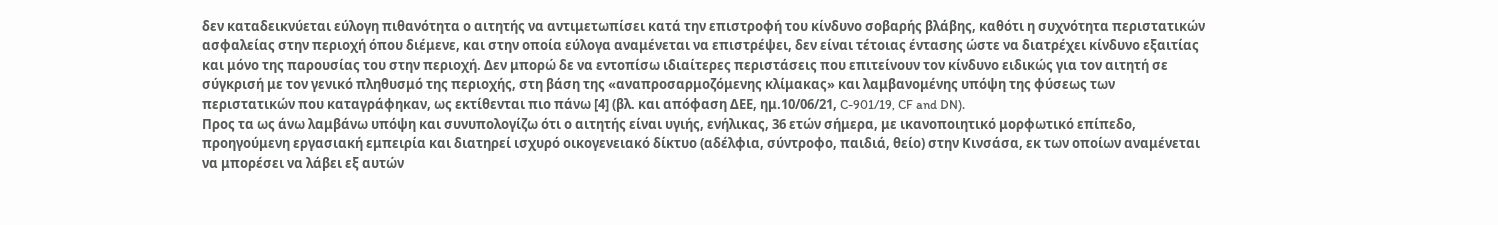δεν καταδεικνύεται εύλογη πιθανότητα ο αιτητής να αντιμετωπίσει κατά την επιστροφή του κίνδυνο σοβαρής βλάβης, καθότι η συχνότητα περιστατικών ασφαλείας στην περιοχή όπου διέμενε, και στην οποία εύλογα αναμένεται να επιστρέψει, δεν είναι τέτοιας έντασης ώστε να διατρέχει κίνδυνο εξαιτίας και μόνο της παρουσίας του στην περιοχή. Δεν μπορώ δε να εντοπίσω ιδιαίτερες περιστάσεις που επιτείνουν τον κίνδυνο ειδικώς για τον αιτητή σε σύγκρισή με τον γενικό πληθυσμό της περιοχής, στη βάση της «αναπροσαρμοζόμενης κλίμακας» και λαμβανομένης υπόψη της φύσεως των περιστατικών που καταγράφηκαν, ως εκτίθενται πιο πάνω [4] (βλ. και απόφαση ΔΕΕ, ημ.10/06/21, C-901/19, CF and DN).
Προς τα ως άνω λαμβάνω υπόψη και συνυπολογίζω ότι ο αιτητής είναι υγιής, ενήλικας, 36 ετών σήμερα, με ικανοποιητικό μορφωτικό επίπεδο, προηγούμενη εργασιακή εμπειρία και διατηρεί ισχυρό οικογενειακό δίκτυο (αδέλφια, σύντροφο, παιδιά, θείο) στην Κινσάσα, εκ των οποίων αναμένεται να μπορέσει να λάβει εξ αυτών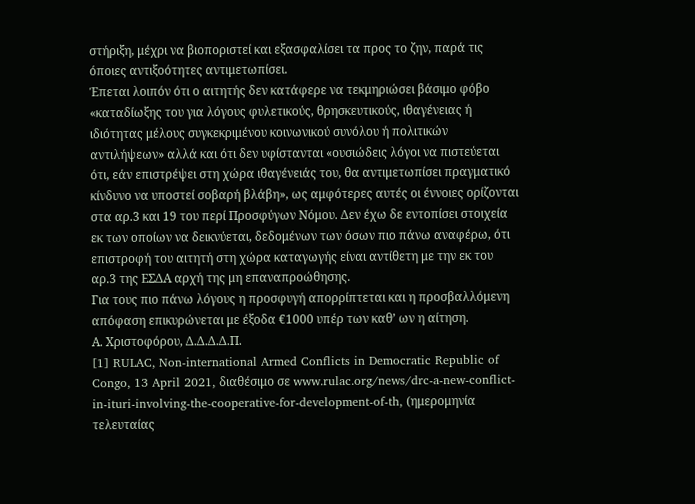στήριξη, μέχρι να βιοποριστεί και εξασφαλίσει τα προς το ζην, παρά τις όποιες αντιξοότητες αντιμετωπίσει.
Έπεται λοιπόν ότι ο αιτητής δεν κατάφερε να τεκμηριώσει βάσιμο φόβο «καταδίωξης του για λόγους φυλετικούς, θρησκευτικούς, ιθαγένειας ή ιδιότητας μέλους συγκεκριμένου κοινωνικού συνόλου ή πολιτικών αντιλήψεων» αλλά και ότι δεν υφίστανται «ουσιώδεις λόγοι να πιστεύεται ότι, εάν επιστρέψει στη χώρα ιθαγένειάς του, θα αντιμετωπίσει πραγματικό κίνδυνο να υποστεί σοβαρή βλάβη», ως αμφότερες αυτές οι έννοιες ορίζονται στα αρ.3 και 19 του περί Προσφύγων Νόμου. Δεν έχω δε εντοπίσει στοιχεία εκ των οποίων να δεικνύεται, δεδομένων των όσων πιο πάνω αναφέρω, ότι επιστροφή του αιτητή στη χώρα καταγωγής είναι αντίθετη με την εκ του αρ.3 της ΕΣΔΑ αρχή της μη επαναπροώθησης.
Για τους πιο πάνω λόγους η προσφυγή απορρίπτεται και η προσβαλλόμενη απόφαση επικυρώνεται με έξοδα €1000 υπέρ των καθ’ ων η αίτηση.
Α. Χριστοφόρου, Δ.Δ.Δ.Δ.Π.
[1] RULAC, Non-international Armed Conflicts in Democratic Republic of Congo, 13 April 2021, διαθέσιμο σε www.rulac.org/news/drc-a-new-conflict-in-ituri-involving-the-cooperative-for-development-of-th, (ημερομηνία τελευταίας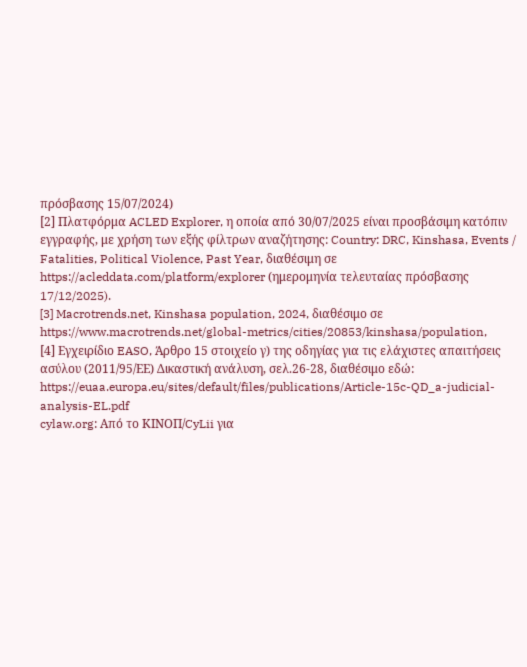πρόσβασης 15/07/2024)
[2] Πλατφόρμα ACLED Explorer, η οποία από 30/07/2025 είναι προσβάσιμη κατόπιν εγγραφής, με χρήση των εξής φίλτρων αναζήτησης: Country: DRC, Kinshasa, Events / Fatalities, Political Violence, Past Year, διαθέσιμη σε https://acleddata.com/platform/explorer (ημερομηνία τελευταίας πρόσβασης 17/12/2025).
[3] Macrotrends.net, Kinshasa population, 2024, διαθέσιμο σε https://www.macrotrends.net/global-metrics/cities/20853/kinshasa/population,
[4] Εγχειρίδιο EASO, Άρθρο 15 στοιχείο γ) της οδηγίας για τις ελάχιστες απαιτήσεις ασύλου (2011/95/ΕΕ) Δικαστική ανάλυση, σελ.26-28, διαθέσιμο εδώ: https://euaa.europa.eu/sites/default/files/publications/Article-15c-QD_a-judicial-analysis-EL.pdf
cylaw.org: Από το ΚΙΝOΠ/CyLii για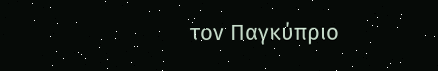τον Παγκύπριο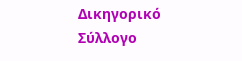Δικηγορικό Σύλλογο